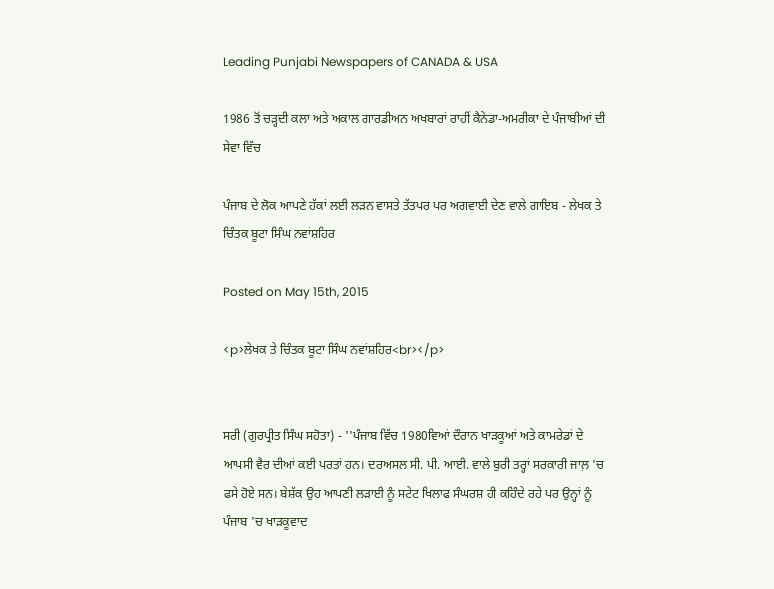Leading Punjabi Newspapers of CANADA & USA

1986 ਤੋਂ ਚੜ੍ਹਦੀ ਕਲਾ ਅਤੇ ਅਕਾਲ ਗਾਰਡੀਅਨ ਅਖਬਾਰਾਂ ਰਾਹੀਂ ਕੈਨੇਡਾ-ਅਮਰੀਕਾ ਦੇ ਪੰਜਾਬੀਆਂ ਦੀ ਸੇਵਾ ਵਿੱਚ

ਪੰਜਾਬ ਦੇ ਲੋਕ ਆਪਣੇ ਹੱਕਾਂ ਲਈ ਲੜਨ ਵਾਸਤੇ ਤੱਤਪਰ ਪਰ ਅਗਵਾਈ ਦੇਣ ਵਾਲੇ ਗਾਇਬ - ਲੇਖਕ ਤੇ ਚਿੰਤਕ ਬੂਟਾ ਸਿੰਘ ਨਵਾਂਸ਼ਹਿਰ

Posted on May 15th, 2015

<p>ਲੇਖਕ ਤੇ ਚਿੰਤਕ ਬੂਟਾ ਸਿੰਘ ਨਵਾਂਸ਼ਹਿਰ<br></p>


ਸਰੀ (ਗੁਰਪ੍ਰੀਤ ਸਿੰਘ ਸਹੋਤਾ) - ''ਪੰਜਾਬ ਵਿੱਚ 1980ਵਿਆਂ ਦੌਰਾਨ ਖਾੜਕੂਆਂ ਅਤੇ ਕਾਮਰੇਡਾਂ ਦੇ ਆਪਸੀ ਵੈਰ ਦੀਆਂ ਕਈ ਪਰਤਾਂ ਹਨ। ਦਰਅਸਲ ਸੀ. ਪੀ. ਆਈ. ਵਾਲੇ ਬੁਰੀ ਤਰ੍ਹਾਂ ਸਰਕਾਰੀ ਜਾਲ਼ 'ਚ ਫਸੇ ਹੋਏ ਸਨ। ਬੇਸ਼ੱਕ ਉਹ ਆਪਣੀ ਲੜਾਈ ਨੂੰ ਸਟੇਟ ਖਿਲਾਫ ਸੰਘਰਸ਼ ਹੀ ਕਹਿੰਦੇ ਰਹੇ ਪਰ ਉਨ੍ਹਾਂ ਨੂੰ ਪੰਜਾਬ 'ਚ ਖਾੜਕੂਵਾਦ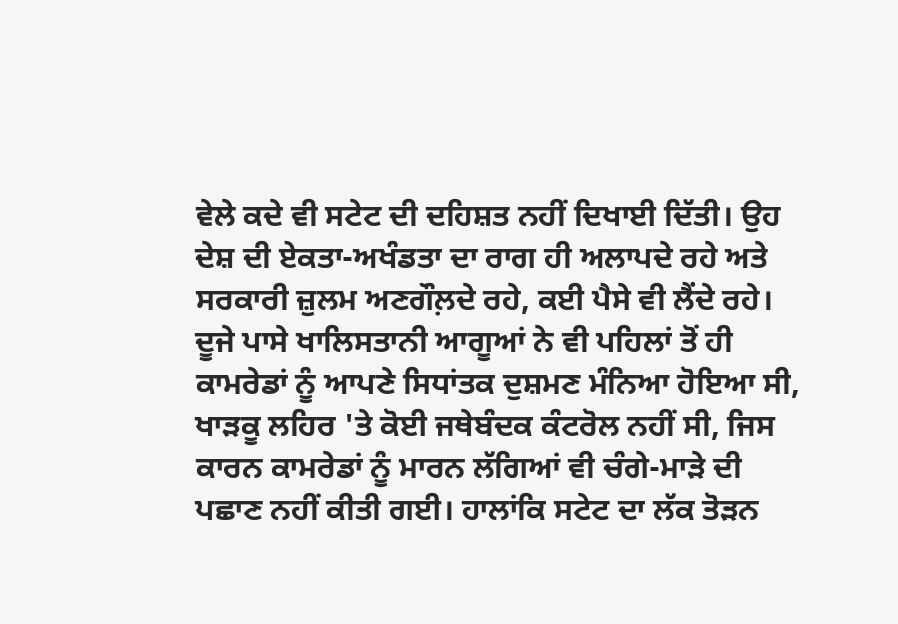ਵੇਲੇ ਕਦੇ ਵੀ ਸਟੇਟ ਦੀ ਦਹਿਸ਼ਤ ਨਹੀਂ ਦਿਖਾਈ ਦਿੱਤੀ। ਉਹ ਦੇਸ਼ ਦੀ ਏਕਤਾ-ਅਖੰਡਤਾ ਦਾ ਰਾਗ ਹੀ ਅਲਾਪਦੇ ਰਹੇ ਅਤੇ ਸਰਕਾਰੀ ਜ਼ੁਲਮ ਅਣਗੌਲ਼ਦੇ ਰਹੇ, ਕਈ ਪੈਸੇ ਵੀ ਲੈਂਦੇ ਰਹੇ। ਦੂਜੇ ਪਾਸੇ ਖਾਲਿਸਤਾਨੀ ਆਗੂਆਂ ਨੇ ਵੀ ਪਹਿਲਾਂ ਤੋਂ ਹੀ ਕਾਮਰੇਡਾਂ ਨੂੰ ਆਪਣੇ ਸਿਧਾਂਤਕ ਦੁਸ਼ਮਣ ਮੰਨਿਆ ਹੋਇਆ ਸੀ, ਖਾੜਕੂ ਲਹਿਰ 'ਤੇ ਕੋਈ ਜਥੇਬੰਦਕ ਕੰਟਰੋਲ ਨਹੀਂ ਸੀ, ਜਿਸ ਕਾਰਨ ਕਾਮਰੇਡਾਂ ਨੂੰ ਮਾਰਨ ਲੱਗਿਆਂ ਵੀ ਚੰਗੇ-ਮਾੜੇ ਦੀ ਪਛਾਣ ਨਹੀਂ ਕੀਤੀ ਗਈ। ਹਾਲਾਂਕਿ ਸਟੇਟ ਦਾ ਲੱਕ ਤੋੜਨ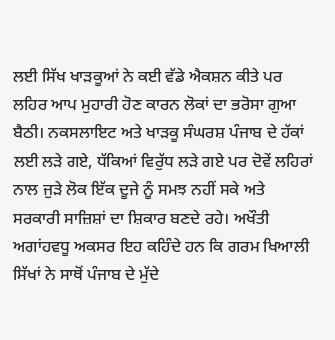ਲਈ ਸਿੱਖ ਖਾੜਕੂਆਂ ਨੇ ਕਈ ਵੱਡੇ ਐਕਸ਼ਨ ਕੀਤੇ ਪਰ ਲਹਿਰ ਆਪ ਮੁਹਾਰੀ ਹੋਣ ਕਾਰਨ ਲੋਕਾਂ ਦਾ ਭਰੋਸਾ ਗੁਆ ਬੈਠੀ। ਨਕਸਲਾਇਟ ਅਤੇ ਖਾੜਕੂ ਸੰਘਰਸ਼ ਪੰਜਾਬ ਦੇ ਹੱਕਾਂ ਲਈ ਲੜੇ ਗਏ, ਧੱਕਿਆਂ ਵਿਰੁੱਧ ਲੜੇ ਗਏ ਪਰ ਦੋਵੇਂ ਲਹਿਰਾਂ ਨਾਲ ਜੁੜੇ ਲੋਕ ਇੱਕ ਦੂਜੇ ਨੂੰ ਸਮਝ ਨਹੀਂ ਸਕੇ ਅਤੇ ਸਰਕਾਰੀ ਸਾਜ਼ਿਸ਼ਾਂ ਦਾ ਸ਼ਿਕਾਰ ਬਣਦੇ ਰਹੇ। ਅਖੌਤੀ ਅਗਾਂਹਵਧੂ ਅਕਸਰ ਇਹ ਕਹਿੰਦੇ ਹਨ ਕਿ ਗਰਮ ਖਿਆਲੀ ਸਿੱਖਾਂ ਨੇ ਸਾਥੋਂ ਪੰਜਾਬ ਦੇ ਮੁੱਦੇ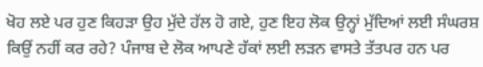ਖੋਹ ਲਏ ਪਰ ਹੁਣ ਕਿਹੜਾ ਉਹ ਮੁੱਦੇ ਹੱਲ ਹੋ ਗਏ, ਹੁਣ ਇਹ ਲੋਕ ਉਨ੍ਹਾਂ ਮੁੱਦਿਆਂ ਲਈ ਸੰਘਰਸ਼ ਕਿਉਂ ਨਹੀਂ ਕਰ ਰਹੇ? ਪੰਜਾਬ ਦੇ ਲੋਕ ਆਪਣੇ ਹੱਕਾਂ ਲਈ ਲੜਨ ਵਾਸਤੇ ਤੱਤਪਰ ਹਨ ਪਰ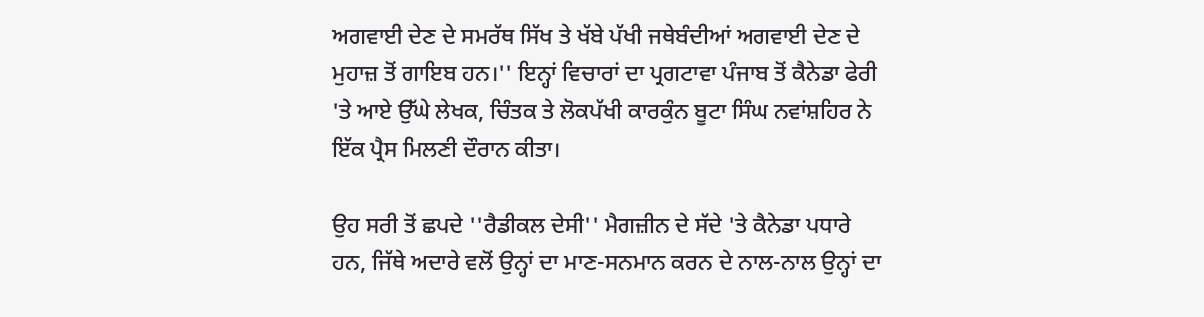ਅਗਵਾਈ ਦੇਣ ਦੇ ਸਮਰੱਥ ਸਿੱਖ ਤੇ ਖੱਬੇ ਪੱਖੀ ਜਥੇਬੰਦੀਆਂ ਅਗਵਾਈ ਦੇਣ ਦੇ ਮੁਹਾਜ਼ ਤੋਂ ਗਾਇਬ ਹਨ।'' ਇਨ੍ਹਾਂ ਵਿਚਾਰਾਂ ਦਾ ਪ੍ਰਗਟਾਵਾ ਪੰਜਾਬ ਤੋਂ ਕੈਨੇਡਾ ਫੇਰੀ 'ਤੇ ਆਏ ਉੱਘੇ ਲੇਖਕ, ਚਿੰਤਕ ਤੇ ਲੋਕਪੱਖੀ ਕਾਰਕੁੰਨ ਬੂਟਾ ਸਿੰਘ ਨਵਾਂਸ਼ਹਿਰ ਨੇ ਇੱਕ ਪ੍ਰੈਸ ਮਿਲਣੀ ਦੌਰਾਨ ਕੀਤਾ।

ਉਹ ਸਰੀ ਤੋਂ ਛਪਦੇ ''ਰੈਡੀਕਲ ਦੇਸੀ'' ਮੈਗਜ਼ੀਨ ਦੇ ਸੱਦੇ 'ਤੇ ਕੈਨੇਡਾ ਪਧਾਰੇ ਹਨ, ਜਿੱਥੇ ਅਦਾਰੇ ਵਲੋਂ ਉਨ੍ਹਾਂ ਦਾ ਮਾਣ-ਸਨਮਾਨ ਕਰਨ ਦੇ ਨਾਲ-ਨਾਲ ਉਨ੍ਹਾਂ ਦਾ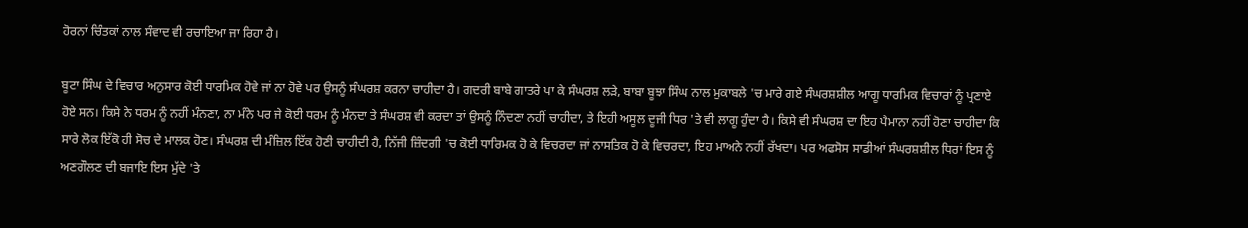ਹੋਰਨਾਂ ਚਿੰਤਕਾਂ ਨਾਲ ਸੰਵਾਦ ਵੀ ਰਚਾਇਆ ਜਾ ਰਿਹਾ ਹੈ।

ਬੂਟਾ ਸਿੰਘ ਦੇ ਵਿਚਾਰ ਅਨੁਸਾਰ ਕੋਈ ਧਾਰਮਿਕ ਹੋਵੇ ਜਾਂ ਨਾ ਹੋਵੇ ਪਰ ਉਸਨੂੰ ਸੰਘਰਸ਼ ਕਰਨਾ ਚਾਹੀਦਾ ਹੈ। ਗਦਰੀ ਬਾਬੇ ਗਾਤਰੇ ਪਾ ਕੇ ਸੰਘਰਸ਼ ਲੜੇ, ਬਾਬਾ ਬੂਝਾ ਸਿੰਘ ਨਾਲ ਮੁਕਾਬਲੇ 'ਚ ਮਾਰੇ ਗਏ ਸੰਘਰਸ਼ਸ਼ੀਲ ਆਗੂ ਧਾਰਮਿਕ ਵਿਚਾਰਾਂ ਨੂੰ ਪ੍ਰਣਾਏ ਹੋਏ ਸਨ। ਕਿਸੇ ਨੇ ਧਰਮ ਨੂੰ ਨਹੀਂ ਮੰਨਣਾ, ਨਾ ਮੰਨੇ ਪਰ ਜੇ ਕੋਈ ਧਰਮ ਨੂੰ ਮੰਨਦਾ ਤੇ ਸੰਘਰਸ਼ ਵੀ ਕਰਦਾ ਤਾਂ ਉਸਨੂੰ ਨਿੰਦਣਾ ਨਹੀਂ ਚਾਹੀਦਾ, ਤੇ ਇਹੀ ਅਸੂਲ ਦੂਜੀ ਧਿਰ 'ਤੇ ਵੀ ਲਾਗੂ ਹੁੰਦਾ ਹੈ। ਕਿਸੇ ਵੀ ਸੰਘਰਸ਼ ਦਾ ਇਹ ਪੈਮਾਨਾ ਨਹੀਂ ਹੋਣਾ ਚਾਹੀਦਾ ਕਿ ਸਾਰੇ ਲੋਕ ਇੱਕੋ ਹੀ ਸੋਚ ਦੇ ਮਾਲਕ ਹੋਣ। ਸੰਘਰਸ਼ ਦੀ ਮੰਜ਼ਿਲ ਇੱਕ ਹੋਣੀ ਚਾਹੀਦੀ ਹੈ, ਨਿੱਜੀ ਜ਼ਿੰਦਗੀ 'ਚ ਕੋਈ ਧਾਰਿਮਕ ਹੋ ਕੇ ਵਿਚਰਦਾ ਜਾਂ ਨਾਸਤਿਕ ਹੋ ਕੇ ਵਿਚਰਦਾ, ਇਹ ਮਾਅਨੇ ਨਹੀਂ ਰੱਖਦਾ। ਪਰ ਅਫਸੋਸ ਸਾਡੀਆਂ ਸੰਘਰਸ਼ਸ਼ੀਲ ਧਿਰਾਂ ਇਸ ਨੂੰ ਅਣਗੌਲਣ ਦੀ ਬਜਾਇ ਇਸ ਮੁੱਦੇ 'ਤੇ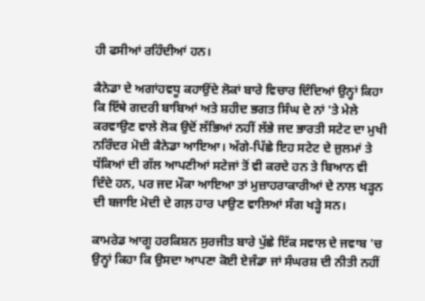ਹੀ ਫਸੀਆਂ ਰਹਿੰਦੀਆਂ ਹਨ।

ਕੈਨੇਡਾ ਦੇ ਅਗਾਂਹਵਧੂ ਕਹਾਉਂਦੇ ਲੋਕਾਂ ਬਾਰੇ ਵਿਚਾਰ ਦਿੰਦਿਆਂ ਉਨ੍ਹਾਂ ਕਿਹਾ ਕਿ ਇੱਥੇ ਗਦਰੀ ਬਾਬਿਆਂ ਅਤੇ ਸ਼ਹੀਦ ਭਗਤ ਸਿੰਘ ਦੇ ਨਾਂ 'ਤੇ ਮੇਲੇ ਕਰਵਾਉਣ ਵਾਲੇ ਲੋਕ ਉਦੋਂ ਲੱਭਿਆਂ ਨਹੀਂ ਲੱਭੇ ਜਦ ਭਾਰਤੀ ਸਟੇਟ ਦਾ ਮੁਖੀ ਨਰਿੰਦਰ ਮੋਦੀ ਕੈਨੇਡਾ ਆਇਆ। ਅੱਗੇ-ਪਿੱਛੇ ਇਹ ਸਟੇਟ ਦੇ ਜ਼ੁਲਮਾਂ ਤੇ ਧੱਕਿਆਂ ਦੀ ਗੱਲ ਆਪਣੀਆਂ ਸਟੇਜਾਂ ਤੋਂ ਵੀ ਕਰਦੇ ਹਨ ਤੇ ਬਿਆਨ ਵੀ ਦਿੰਦੇ ਹਨ, ਪਰ ਜਦ ਮੌਕਾ ਆਇਆ ਤਾਂ ਮੁਜ਼ਾਹਰਾਕਾਰੀਆਂ ਦੇ ਨਾਲ ਖੜ੍ਹਨ ਦੀ ਬਜਾਇ ਮੋਦੀ ਦੇ ਗਲ਼ ਹਾਰ ਪਾਉਣ ਵਾਲਿਆਂ ਸੰਗ ਖੜ੍ਹੇ ਸਨ।

ਕਾਮਰੇਡ ਆਗੂ ਹਰਕਿਸ਼ਨ ਸੁਰਜੀਤ ਬਾਰੇ ਪੁੱਛੇ ਇੱਕ ਸਵਾਲ ਦੇ ਜਵਾਬ 'ਚ ਉਨ੍ਹਾਂ ਕਿਹਾ ਕਿ ਉਸਦਾ ਆਪਣਾ ਕੋਈ ਏਜੰਡਾ ਜਾਂ ਸੰਘਰਸ਼ ਦੀ ਨੀਤੀ ਨਹੀਂ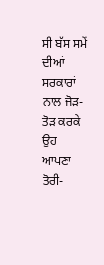ਸੀ ਬੱਸ ਸਮੇਂ ਦੀਆਂ ਸਰਕਾਰਾਂ ਨਾਲ ਜੋੜ-ਤੋੜ ਕਰਕੇ ਉਹ ਆਪਣਾ ਤੋਰੀ-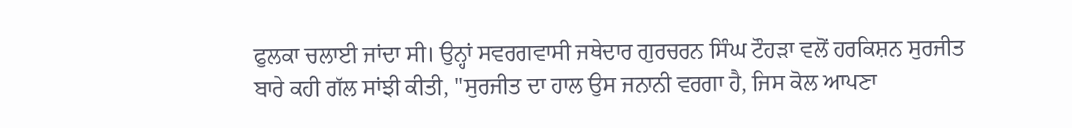ਫੁਲਕਾ ਚਲਾਈ ਜਾਂਦਾ ਸੀ। ਉਨ੍ਹਾਂ ਸਵਰਗਵਾਸੀ ਜਥੇਦਾਰ ਗੁਰਚਰਨ ਸਿੰਘ ਟੌਹੜਾ ਵਲੋਂ ਹਰਕਿਸ਼ਨ ਸੁਰਜੀਤ ਬਾਰੇ ਕਹੀ ਗੱਲ ਸਾਂਝੀ ਕੀਤੀ, ''ਸੁਰਜੀਤ ਦਾ ਹਾਲ ਉਸ ਜਨਾਨੀ ਵਰਗਾ ਹੈ, ਜਿਸ ਕੋਲ ਆਪਣਾ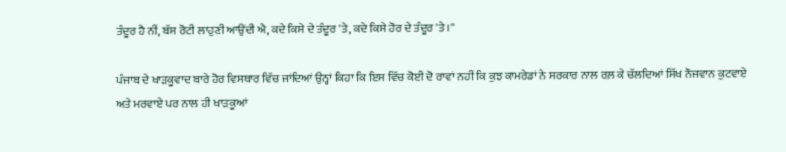ਤੰਦੂਰ ਹੈ ਨੀਂ, ਬੱਸ ਰੋਟੀ ਲਾਹੁਣੀ ਆਉਂਦੀ ਐ, ਕਦੇ ਕਿਸੇ ਦੇ ਤੰਦੂਰ 'ਤੇ, ਕਦੇ ਕਿਸੇ ਹੋਰ ਦੇ ਤੰਦੂਰ 'ਤੇ।''

ਪੰਜਾਬ ਦੇ ਖਾੜਕੂਵਾਦ ਬਾਰੇ ਹੋਰ ਵਿਸਥਾਰ ਵਿੱਚ ਜਾਂਦਿਆਂ ਉਨ੍ਹਾਂ ਕਿਹਾ ਕਿ ਇਸ ਵਿੱਚ ਕੋਈ ਦੋ ਰਾਵਾਂ ਨਹੀਂ ਕਿ ਕੁਝ ਕਾਮਰੇਡਾਂ ਨੇ ਸਰਕਾਰ ਨਾਲ ਰਲ਼ ਕੇ ਚੱਲਦਿਆਂ ਸਿੱਖ ਨੌਜਵਾਨ ਕੁਟਵਾਏ ਅਤੇ ਮਰਵਾਏ ਪਰ ਨਾਲ ਹੀ ਖਾੜਕੂਆਂ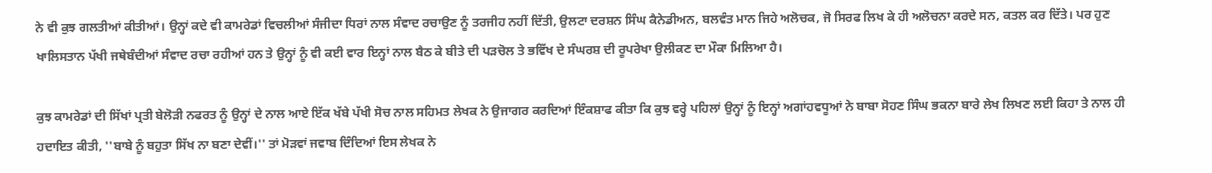ਨੇ ਵੀ ਕੁਝ ਗਲਤੀਆਂ ਕੀਤੀਆਂ। ਉਨ੍ਹਾਂ ਕਦੇ ਵੀ ਕਾਮਰੇਡਾਂ ਵਿਚਲੀਆਂ ਸੰਜੀਦਾ ਧਿਰਾਂ ਨਾਲ ਸੰਵਾਦ ਰਚਾਉਣ ਨੂੰ ਤਰਜੀਹ ਨਹੀਂ ਦਿੱਤੀ, ਉਲਟਾ ਦਰਸ਼ਨ ਸਿੰਘ ਕੈਨੇਡੀਅਨ, ਬਲਵੰਤ ਮਾਨ ਜਿਹੇ ਅਲੋਚਕ, ਜੋ ਸਿਰਫ ਲਿਖ ਕੇ ਹੀ ਅਲੋਚਨਾ ਕਰਦੇ ਸਨ, ਕਤਲ ਕਰ ਦਿੱਤੇ। ਪਰ ਹੁਣ ਖਾਲਿਸਤਾਨ ਪੱਖੀ ਜਥੇਬੰਦੀਆਂ ਸੰਵਾਦ ਰਚਾ ਰਹੀਆਂ ਹਨ ਤੇ ਉਨ੍ਹਾਂ ਨੂੰ ਵੀ ਕਈ ਵਾਰ ਇਨ੍ਹਾਂ ਨਾਲ ਬੈਠ ਕੇ ਬੀਤੇ ਦੀ ਪੜਚੋਲ ਤੇ ਭਵਿੱਖ ਦੇ ਸੰਘਰਸ਼ ਦੀ ਰੂਪਰੇਖਾ ਉਲੀਕਣ ਦਾ ਮੌਕਾ ਮਿਲਿਆ ਹੈ।

ਕੁਝ ਕਾਮਰੇਡਾਂ ਦੀ ਸਿੱਖਾਂ ਪ੍ਰਤੀ ਬੇਲੋੜੀ ਨਫਰਤ ਨੂੰ ਉਨ੍ਹਾਂ ਦੇ ਨਾਲ ਆਏ ਇੱਕ ਖੱਬੇ ਪੱਖੀ ਸੋਚ ਨਾਲ ਸਹਿਮਤ ਲੇਖਕ ਨੇ ਉਜਾਗਰ ਕਰਦਿਆਂ ਇੰਕਸ਼ਾਫ ਕੀਤਾ ਕਿ ਕੁਝ ਵਰ੍ਹੇ ਪਹਿਲਾਂ ਉਨ੍ਹਾਂ ਨੂੰ ਇਨ੍ਹਾਂ ਅਗਾਂਹਵਧੂਆਂ ਨੇ ਬਾਬਾ ਸੋਹਣ ਸਿੰਘ ਭਕਨਾ ਬਾਰੇ ਲੇਖ ਲਿਖਣ ਲਈ ਕਿਹਾ ਤੇ ਨਾਲ ਹੀ ਹਦਾਇਤ ਕੀਤੀ, ''ਬਾਬੇ ਨੂੰ ਬਹੁਤਾ ਸਿੱਖ ਨਾ ਬਣਾ ਦੇਵੀਂ।'' ਤਾਂ ਮੋੜਵਾਂ ਜਵਾਬ ਦਿੰਦਿਆਂ ਇਸ ਲੇਖਕ ਨੇ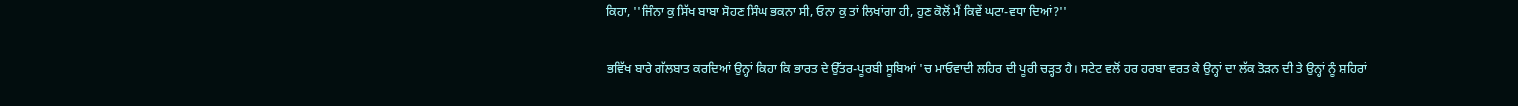ਕਿਹਾ, ''ਜਿੰਨਾ ਕੁ ਸਿੱਖ ਬਾਬਾ ਸੋਹਣ ਸਿੰਘ ਭਕਨਾ ਸੀ, ਓਨਾ ਕੁ ਤਾਂ ਲਿਖਾਂਗਾ ਹੀ, ਹੁਣ ਕੋਲੋਂ ਮੈਂ ਕਿਵੇਂ ਘਟਾ-ਵਧਾ ਦਿਆਂ?''

ਭਵਿੱਖ ਬਾਰੇ ਗੱਲਬਾਤ ਕਰਦਿਆਂ ਉਨ੍ਹਾਂ ਕਿਹਾ ਕਿ ਭਾਰਤ ਦੇ ਉੱਤਰ-ਪੂਰਬੀ ਸੂਬਿਆਂ 'ਚ ਮਾਓਵਾਦੀ ਲਹਿਰ ਦੀ ਪੂਰੀ ਚੜ੍ਹਤ ਹੈ। ਸਟੇਟ ਵਲੋਂ ਹਰ ਹਰਬਾ ਵਰਤ ਕੇ ਉਨ੍ਹਾਂ ਦਾ ਲੱਕ ਤੋੜਨ ਦੀ ਤੇ ਉਨ੍ਹਾਂ ਨੂੰ ਸ਼ਹਿਰਾਂ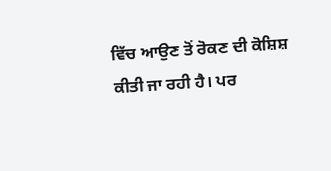ਵਿੱਚ ਆਉਣ ਤੋਂ ਰੋਕਣ ਦੀ ਕੋਸ਼ਿਸ਼ ਕੀਤੀ ਜਾ ਰਹੀ ਹੈ। ਪਰ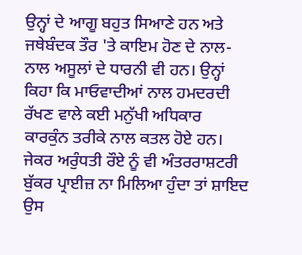ਉਨ੍ਹਾਂ ਦੇ ਆਗੂ ਬਹੁਤ ਸਿਆਣੇ ਹਨ ਅਤੇ ਜਥੇਬੰਦਕ ਤੌਰ 'ਤੇ ਕਾਇਮ ਹੋਣ ਦੇ ਨਾਲ-ਨਾਲ ਅਸੂਲਾਂ ਦੇ ਧਾਰਨੀ ਵੀ ਹਨ। ਉਨ੍ਹਾਂ ਕਿਹਾ ਕਿ ਮਾਓਵਾਦੀਆਂ ਨਾਲ ਹਮਦਰਦੀ ਰੱਖਣ ਵਾਲੇ ਕਈ ਮਨੁੱਖੀ ਅਧਿਕਾਰ ਕਾਰਕੁੰਨ ਤਰੀਕੇ ਨਾਲ ਕਤਲ ਹੋਏ ਹਨ। ਜੇਕਰ ਅਰੁੰਧਤੀ ਰੌਏ ਨੂੰ ਵੀ ਅੰਤਰਰਾਸ਼ਟਰੀ ਬੁੱਕਰ ਪ੍ਰਾਈਜ਼ ਨਾ ਮਿਲਿਆ ਹੁੰਦਾ ਤਾਂ ਸ਼ਾਇਦ ਉਸ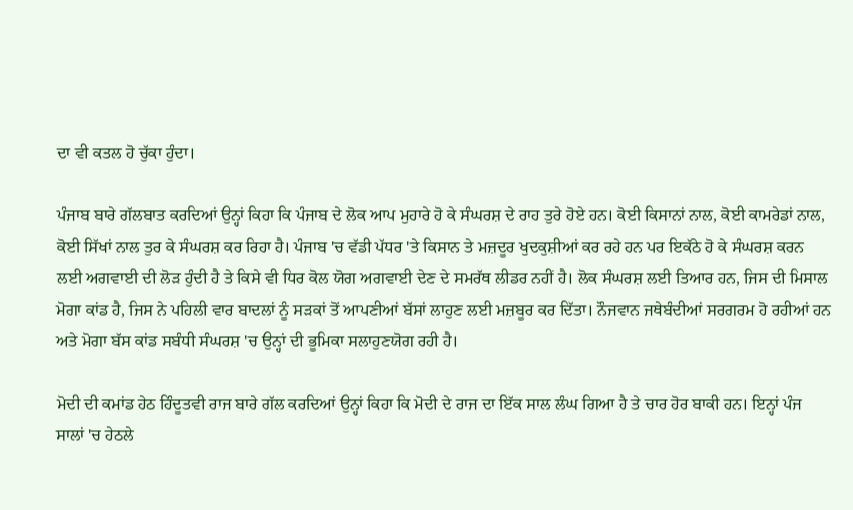ਦਾ ਵੀ ਕਤਲ ਹੋ ਚੁੱਕਾ ਹੁੰਦਾ।

ਪੰਜਾਬ ਬਾਰੇ ਗੱਲਬਾਤ ਕਰਦਿਆਂ ਉਨ੍ਹਾਂ ਕਿਹਾ ਕਿ ਪੰਜਾਬ ਦੇ ਲੋਕ ਆਪ ਮੁਹਾਰੇ ਹੋ ਕੇ ਸੰਘਰਸ਼ ਦੇ ਰਾਹ ਤੁਰੇ ਹੋਏ ਹਨ। ਕੋਈ ਕਿਸਾਨਾਂ ਨਾਲ, ਕੋਈ ਕਾਮਰੇਡਾਂ ਨਾਲ, ਕੋਈ ਸਿੱਖਾਂ ਨਾਲ ਤੁਰ ਕੇ ਸੰਘਰਸ਼ ਕਰ ਰਿਹਾ ਹੈ। ਪੰਜਾਬ 'ਚ ਵੱਡੀ ਪੱਧਰ 'ਤੇ ਕਿਸਾਨ ਤੇ ਮਜ਼ਦੂਰ ਖੁਦਕੁਸ਼ੀਆਂ ਕਰ ਰਹੇ ਹਨ ਪਰ ਇਕੱਠੇ ਹੋ ਕੇ ਸੰਘਰਸ਼ ਕਰਨ ਲਈ ਅਗਵਾਈ ਦੀ ਲੋੜ ਹੁੰਦੀ ਹੈ ਤੇ ਕਿਸੇ ਵੀ ਧਿਰ ਕੋਲ ਯੋਗ ਅਗਵਾਈ ਦੇਣ ਦੇ ਸਮਰੱਥ ਲੀਡਰ ਨਹੀਂ ਹੈ। ਲੋਕ ਸੰਘਰਸ਼ ਲਈ ਤਿਆਰ ਹਨ, ਜਿਸ ਦੀ ਮਿਸਾਲ ਮੋਗਾ ਕਾਂਡ ਹੈ, ਜਿਸ ਨੇ ਪਹਿਲੀ ਵਾਰ ਬਾਦਲਾਂ ਨੂੰ ਸੜਕਾਂ ਤੋਂ ਆਪਣੀਆਂ ਬੱਸਾਂ ਲਾਹੁਣ ਲਈ ਮਜ਼ਬੂਰ ਕਰ ਦਿੱਤਾ। ਨੌਜਵਾਨ ਜਥੇਬੰਦੀਆਂ ਸਰਗਰਮ ਹੋ ਰਹੀਆਂ ਹਨ ਅਤੇ ਮੋਗਾ ਬੱਸ ਕਾਂਡ ਸਬੰਧੀ ਸੰਘਰਸ਼ 'ਚ ਉਨ੍ਹਾਂ ਦੀ ਭੂਮਿਕਾ ਸਲਾਹੁਣਯੋਗ ਰਹੀ ਹੈ।

ਮੋਦੀ ਦੀ ਕਮਾਂਡ ਹੇਠ ਹਿੰਦੂਤਵੀ ਰਾਜ ਬਾਰੇ ਗੱਲ ਕਰਦਿਆਂ ਉਨ੍ਹਾਂ ਕਿਹਾ ਕਿ ਮੋਦੀ ਦੇ ਰਾਜ ਦਾ ਇੱਕ ਸਾਲ ਲੰਘ ਗਿਆ ਹੈ ਤੇ ਚਾਰ ਹੋਰ ਬਾਕੀ ਹਨ। ਇਨ੍ਹਾਂ ਪੰਜ ਸਾਲਾਂ 'ਚ ਹੇਠਲੇ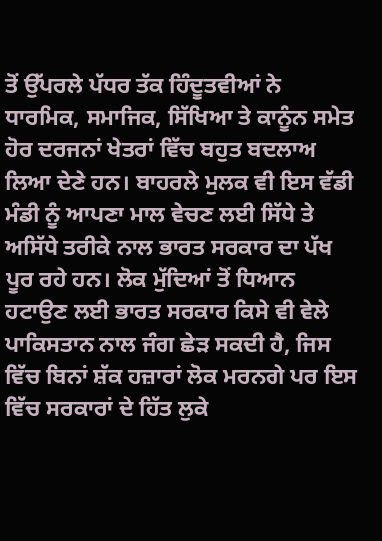ਤੋਂ ਉੱਪਰਲੇ ਪੱਧਰ ਤੱਕ ਹਿੰਦੂਤਵੀਆਂ ਨੇ ਧਾਰਮਿਕ, ਸਮਾਜਿਕ, ਸਿੱਖਿਆ ਤੇ ਕਾਨੂੰਨ ਸਮੇਤ ਹੋਰ ਦਰਜਨਾਂ ਖੇਤਰਾਂ ਵਿੱਚ ਬਹੁਤ ਬਦਲਾਅ ਲਿਆ ਦੇਣੇ ਹਨ। ਬਾਹਰਲੇ ਮੁਲਕ ਵੀ ਇਸ ਵੱਡੀ ਮੰਡੀ ਨੂੰ ਆਪਣਾ ਮਾਲ ਵੇਚਣ ਲਈ ਸਿੱਧੇ ਤੇ ਅਸਿੱਧੇ ਤਰੀਕੇ ਨਾਲ ਭਾਰਤ ਸਰਕਾਰ ਦਾ ਪੱਖ ਪੂਰ ਰਹੇ ਹਨ। ਲੋਕ ਮੁੱਦਿਆਂ ਤੋਂ ਧਿਆਨ ਹਟਾਉਣ ਲਈ ਭਾਰਤ ਸਰਕਾਰ ਕਿਸੇ ਵੀ ਵੇਲੇ ਪਾਕਿਸਤਾਨ ਨਾਲ ਜੰਗ ਛੇੜ ਸਕਦੀ ਹੈ, ਜਿਸ ਵਿੱਚ ਬਿਨਾਂ ਸ਼ੱਕ ਹਜ਼ਾਰਾਂ ਲੋਕ ਮਰਨਗੇ ਪਰ ਇਸ ਵਿੱਚ ਸਰਕਾਰਾਂ ਦੇ ਹਿੱਤ ਲੁਕੇ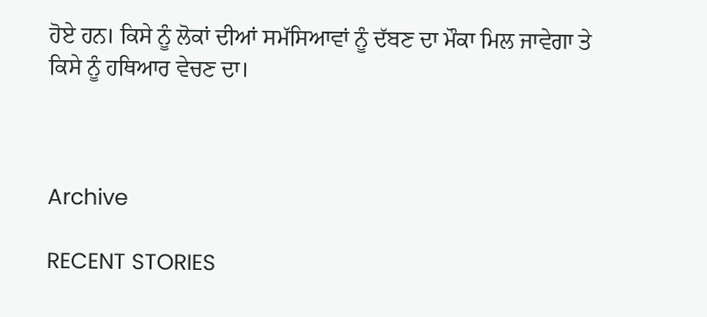ਹੋਏ ਹਨ। ਕਿਸੇ ਨੂੰ ਲੋਕਾਂ ਦੀਆਂ ਸਮੱਸਿਆਵਾਂ ਨੂੰ ਦੱਬਣ ਦਾ ਮੌਕਾ ਮਿਲ ਜਾਵੇਗਾ ਤੇ ਕਿਸੇ ਨੂੰ ਹਥਿਆਰ ਵੇਚਣ ਦਾ।



Archive

RECENT STORIES